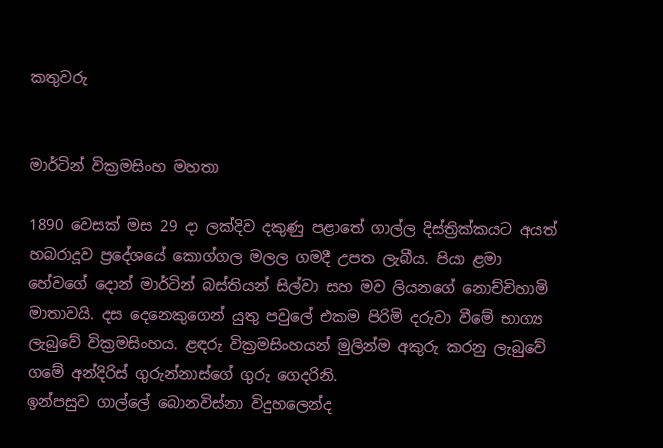කතුවරු


මාර්ටින් වික්‍රමසිංහ මහතා

1890 වෙසක් මස 29 දා ලක්දිව දකුණු පළාතේ ගාල්ල දිස්ත්‍රික්කයට අයත් හබරාදූව ප්‍රදේශයේ කොග්ගල මලල ගමදී උපත ලැබීය. පියා ළමා හේවගේ දොන් මාර්ටින් බස්තියන් සිල්වා සහ මව ලියනගේ නොච්චිහාමි මාතාවයි. දස දෙනෙකුගෙන් යුතු පවුලේ එකම පිරිමි දරුවා වීමේ භාග්‍ය ලැබුවේ වික්‍රමසිංහය. ළඳරු වික්‍රමසිංහයන් මුලින්ම අකුරු කරනු ලැබුවේ ගමේ අන්දිරිස් ගුරුන්නාස්ගේ ගුරු ගෙදරිනි.
ඉන්පසුව ගාල්ලේ බොනවිස්නා විදුහලෙන්ද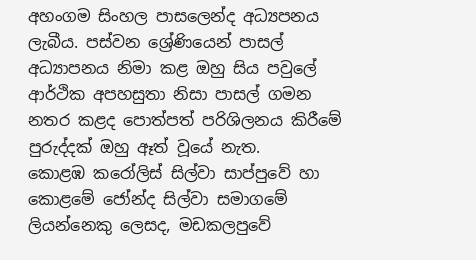අහංගම සිංහල පාසලෙන්ද අධ්‍යපනය ලැබීය. පස්වන ශ්‍රේණියෙන් පාසල් අධ්‍යාපනය නිමා කළ ඔහු සිය පවුලේ ආර්ථික අපහසුතා නිසා පාසල් ගමන නතර කළද පොත්පත් පරිශිලනය කිරීමේ පුරුද්දක් ඔහු ඈත් වූයේ නැත.
කොළඹ කරෝලිස් සිල්වා සාප්පුවේ හා කොළමේ ජෝන්ද සිල්වා සමාගමේ ලියන්නෙකු ලෙසද, මඩකලපුවේ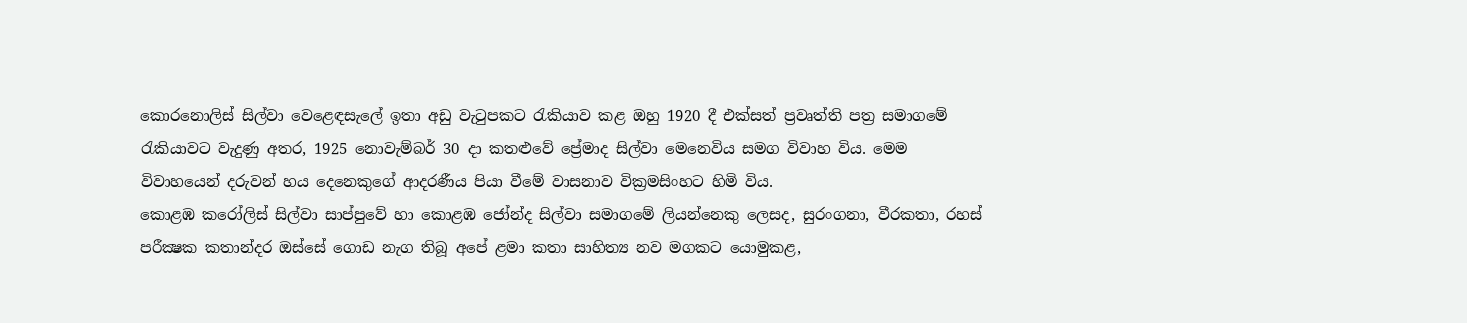කොරනොලිස් සිල්වා වෙළෙඳසැලේ ඉතා අඩු වැටුපකට රැකියාව කළ ඔහු 1920 දී එක්සත් ප්‍රවෘත්ති පත්‍ර සමාගමේ රැකියාවට වැදුණු අතර, 1925 නොවැම්බර් 30 දා කතළුවේ ප්‍රේමාද සිල්වා මෙනෙවිය සමග විවාහ විය. මෙම විවාහයෙන් දරුවන් හය දෙනෙකුගේ ආදරණීය පියා වීමේ වාසනාව වික්‍රමසිංහට හිමි විය.
කොළඹ කරෝලිස් සිල්වා සාප්පුවේ හා කොළඹ ජෝන්ද සිල්වා සමාගමේ ලියන්නෙකු ලෙසද, සුරංගනා, වීරකතා, රහස් පරීක්‍ෂක කතාන්දර ඔස්සේ ගොඩ නැග තිබූ අපේ ළමා කතා සාහිත්‍ය නව මගකට යොමුකළ,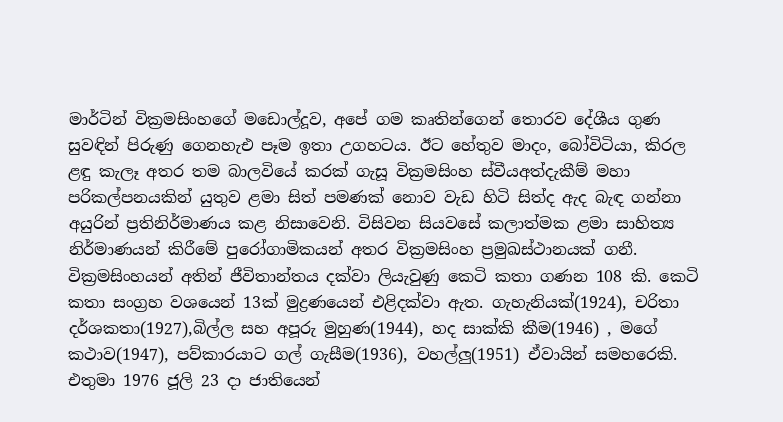මාර්ටින් වික්‍රමසිංහගේ මඩොල්දූව, අපේ ගම කෘතින්ගෙන් තොරව දේශීය ගුණ සුවඳින් පිරුණු ගෙනහැඑ පෑම ඉතා උගහටය. ඊට හේතුව මාදං, බෝවිටියා, කිරල ළඳු කැලෑ අතර තම බාලවියේ කරක් ගැසූ වික්‍රමසිංහ ස්වීයඅත්දැකීම් මහා පරිකල්පනයකින් යුතුව ළමා සිත් පමණක් නොව වැඩ හිටි සිත්ද ඇද බැඳ ගන්නා අයුරින් ප්‍රතිනිර්මාණය කළ නිසාවෙනි. විසිවන සියවසේ කලාත්මක ළමා සාහිත්‍ය නිර්මාණයන් කිරීමේ පුරෝගාමිකයන් අතර වික්‍රමසිංහ ප්‍රමුඛස්ථානයක් ගනී.
වික්‍රමසිංහයන් අතින් ජීවිතාන්තය දක්වා ලියැවුණු කෙටි කතා ගණන 108 කි. කෙටි කතා සංග්‍රහ වශයෙන් 13ක් මුද්‍රණයෙන් එළිදක්වා ඇත. ගැහැනියක්(1924), චරිතා දර්ශකතා(1927),බිල්ල සහ අපූරු මුහුණ(1944), හද සාක්කි කීම(1946) , මගේ කථාව(1947), පව්කාරයාට ගල් ගැසීම(1936), වහල්ලු(1951) ඒවායින් සමහරෙකි. එතුමා 1976 ජූලි 23 දා ජාතියෙන්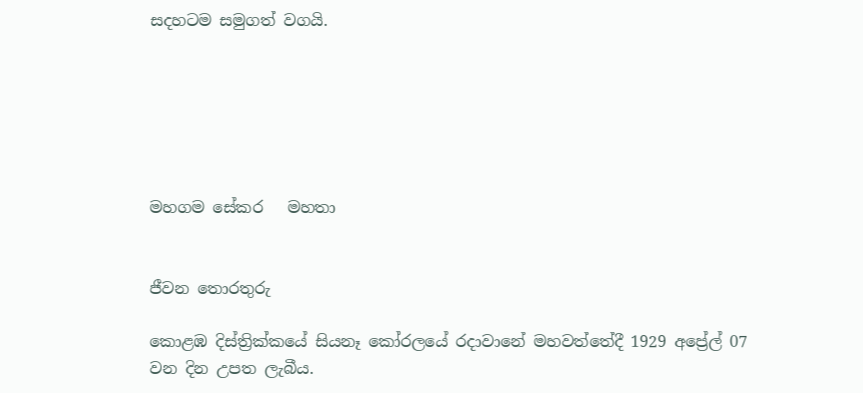සදහටම සමුගත් වගයි.






මහගම සේකර   මහතා


ජීවන තොරතුරු

කොළඹ දිස්ත්‍රික්කයේ සියනෑ කෝරලයේ රදාවානේ මහවත්තේදී 1929 අප්‍රේල් 07 වන දින උපත ලැබීය.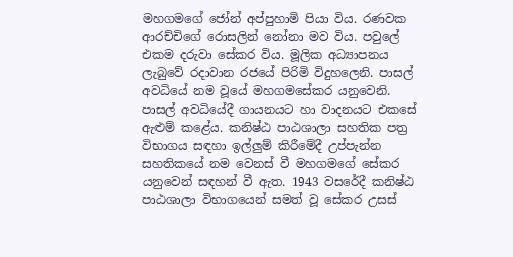මහගමගේ ජෝන් අප්පුහාමි පියා විය. රණවක ආරච්චිගේ රොසලින් නෝනා මව විය. පවුලේ එකම දරුවා සේකර විය. මූලික අධ්‍යාපනය ලැබුවේ රදාවාන රජයේ පිරිමි විදුහලෙනි. පාසල් අවධියේ නම වූයේ මහගමසේකර යනුවෙනි. පාසල් අවධියේදී ගායනයට හා වාදනයට එකසේ ඇළුම් කළේය. කනිෂ්ඨ පාඨශාලා සහතික පත්‍ර විභාගය සඳහා ඉල්ලුම් කිරීමේදී උප්පැන්න සහතිකයේ නම වෙනස් වී මහගමගේ සේකර යනුවෙන් සඳහන් වී ඇත. 1943 වසරේදී කනිෂ්ඨ පාඨශාලා විභාගයෙන් සමත් වූ සේකර උසස්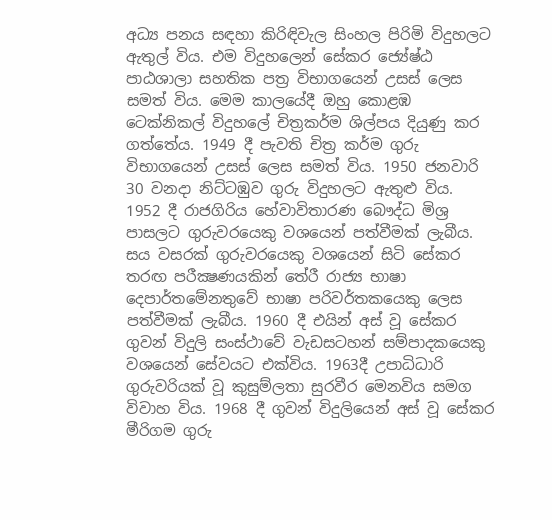අධ්‍ය පනය සඳහා කිරිඳිවැල සිංහල පිරිමි විදුහලට ඇතුල් විය. එම විදුහලෙන් සේකර ජ්‍යේෂ්ඨ පාඨශාලා සහතික පත්‍ර විභාගයෙන් උසස් ලෙස සමත් විය. මෙම කාලයේදී ඔහු කොළඹ ටෙක්නිකල් විදුහලේ චිත්‍රකර්ම ශිල්පය දියුණු කර ගත්තේය. 1949 දී පැවති චිත්‍ර කර්ම ගුරු විභාගයෙන් උසස් ලෙස සමත් විය. 1950 ජනවාරි 30 වනදා නිට්ටඹුව ගුරු විදුහලට ඇතුළු විය. 1952 දී රාජගිරිය හේවාවිතාරණ බෞද්ධ මිශ්‍ර පාසලට ගුරුවරයෙකු වශයෙන් පත්වීමක් ලැබීය. සය වසරක් ගුරුවරයෙකු වශයෙන් සිටි සේකර තරඟ පරීක්‍ෂණයකින් තේරී රාජ්‍ය භාෂා දෙපාර්තමේනතුවේ භාෂා පරිවර්තකයෙකු ලෙස පත්වීමක් ලැබීය. 1960 දී එයින් අස් වූ සේකර ගුවන් විදුලි සංස්ථාවේ වැඩසටහන් සම්පාදකයෙකු වශයෙන් සේවයට එක්විය. 1963දී උපාධිධාරි ගුරුවරියක් වූ කුසුම්ලතා සුරවීර මෙනවිය සමග විවාහ විය. 1968 දී ගුවන් විදුලියෙන් අස් වූ සේකර මීරිගම ගුරු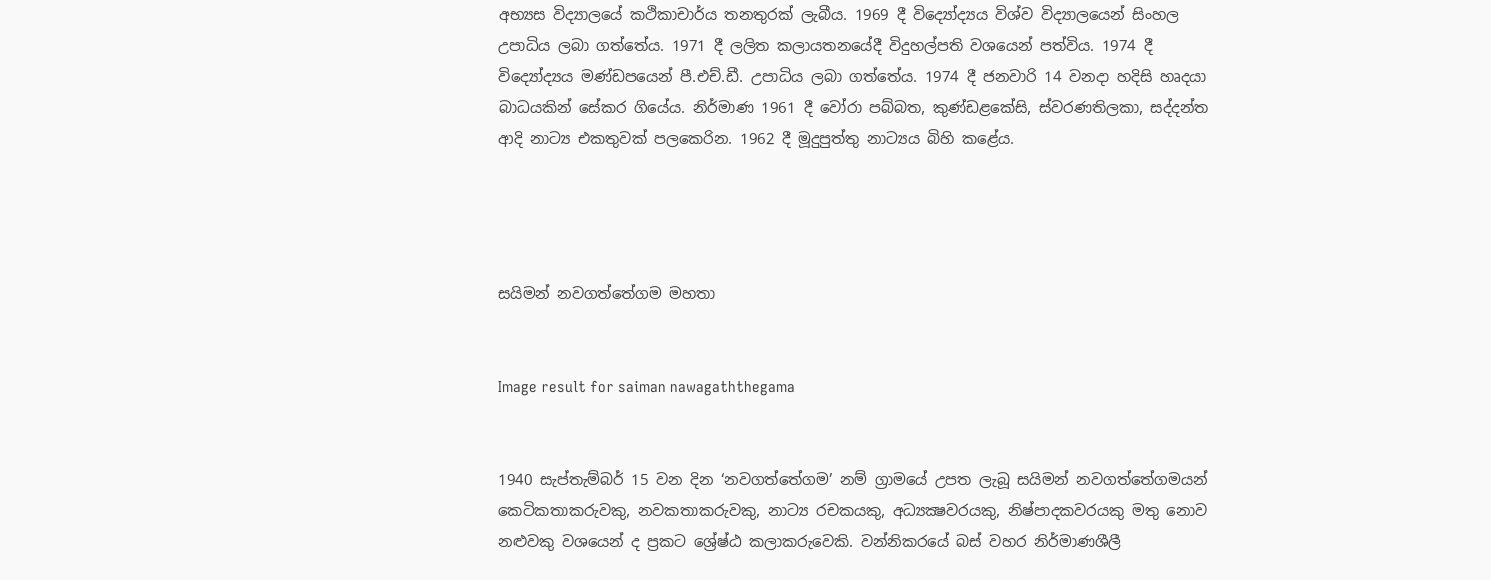අභ්‍යස විද්‍යාලයේ කථිකාචාර්ය තනතුරක් ලැබීය. 1969 දී විද්‍යෝද්‍යය විශ්ව විද්‍යාලයෙන් සිංහල උපාධිය ලබා ගත්තේය. 1971 දී ලලිත කලායතනයේදී විදුහල්පති වශයෙන් පත්විය. 1974 දී විද්‍යෝද්‍යය මණ්ඩපයෙන් පී.එච්.ඩී. උපාධිය ලබා ගත්තේය. 1974 දී ජනවාරි 14 වනදා හදිසි හෘදයා බාධයකින් සේකර ගියේය. නිර්මාණ 1961 දී වෝරා පබ්බත, කුණ්ඩළකේසි, ස්වරණතිලකා, සද්දන්ත ආදි නාට්‍ය එකතුවක් පලකෙරින. 1962 දී මූදුපුත්තු නාට්‍යය බිහි කළේය.




සයිමන් නවගත්තේගම මහතා


Image result for saiman nawagaththegama


1940 සැප්තැම්බර් 15 වන දින ‘නවගත්තේගම’ නම් ග්‍රාමයේ උපත ලැබූ සයිමන් නවගත්තේගමයන් කෙටිකතාකරුවකු, නවකතාකරුවකු, නාට්‍ය රචකයකු, අධ්‍යක්‍ෂවරයකු, නිෂ්පාදකවරයකු මතු නොව නළුවකු වශයෙන් ද ප්‍රකට ශ්‍රේෂ්ඨ කලාකරුවෙකි. වන්නිකරයේ බස් වහර නිර්මාණශීලී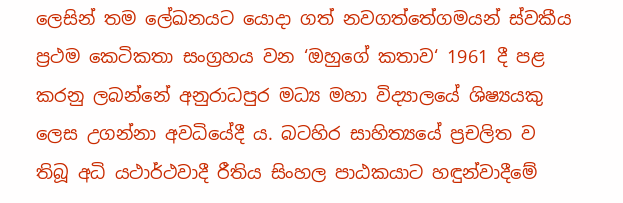ලෙසින් තම ලේඛනයට යොදා ගත් නවගත්තේගමයන් ස්වකීය ප්‍රථම කෙටිකතා සංග්‍රහය වන ‘ඔහුගේ කතාව‘ 1961 දී පළ කරනු ලබන්නේ අනුරාධපුර මධ්‍ය මහා විද්‍යාලයේ ශිෂ්‍යයකු ලෙස උගන්නා අවධියේදී ය. බටහිර සාහිත්‍යයේ ප්‍රචලිත ව තිබූ අධි යථාර්ථවාදී රීතිය සිංහල පාඨකයාට හඳුන්වාදීමේ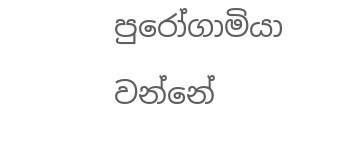පුරෝගාමියා වන්නේ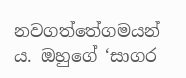නවගත්තේගමයන් ය. ඔහුගේ ‘සාගර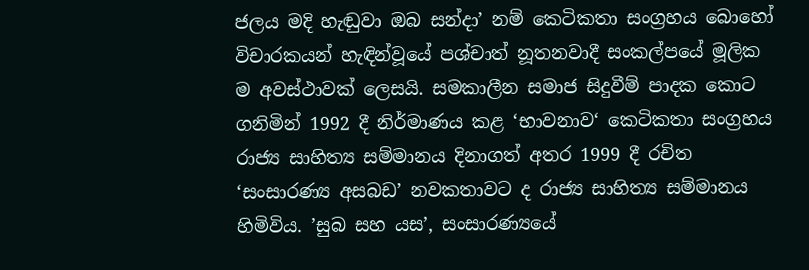ජලය මදි හැඬුවා ඔබ සන්දා’ නම් කෙටිකතා සංග්‍රහය බොහෝ විචාරකයන් හැඳින්වූයේ පශ්චාත් නූතනවාදී සංකල්පයේ මූලික ම අවස්ථාවක් ලෙසයි. සමකාලීන සමාජ සිදුවීම් පාදක කොට ගනිමින් 1992 දී නිර්මාණය කළ ‘භාවනාව‘ කෙටිකතා සංග්‍රහය රාජ්‍ය සාහිත්‍ය සම්මානය දිනාගත් අතර 1999 දී රචිත ‘සංසාරණ්‍ය අසබඩ’ නවකතාවට ද රාජ්‍ය සාහිත්‍ය සම්මානය හිමිවිය. ’සුබ සහ යස’, සංසාරණ්‍යයේ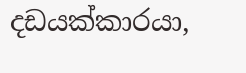දඩයක්කාරයා,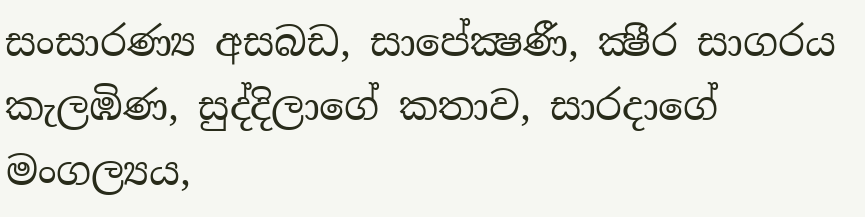සංසාරණ්‍ය අසබඩ, සාපේක්‍ෂණී, ක්‍ෂීර සාගරය කැලඹිණ, සුද්දිලාගේ කතාව, සාරදාගේ මංගල්‍යය,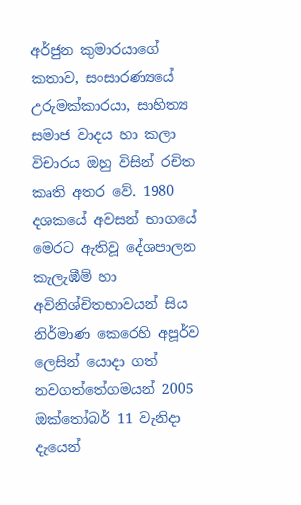අර්ජුන කුමාරයාගේ කතාව, සංසාරණ්‍යයේ උරුමක්කාරයා, සාහිත්‍ය සමාජ වාදය හා කලා විචාරය ඔහු විසින් රචිත කෘති අතර වේ. 1980 දශකයේ අවසන් භාගයේ මෙරට ඇතිවූ දේශපාලන කැලැඹීම් හා අවිනිශ්චිතභාවයන් සිය නිර්මාණ කෙරෙහි අපූර්ව ලෙසින් යොදා ගත් නවගත්තේගමයන් 2005 ඔක්තෝබර් 11 වැනිදා දැයෙන්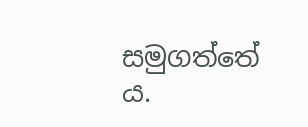සමුගත්තේ ය.